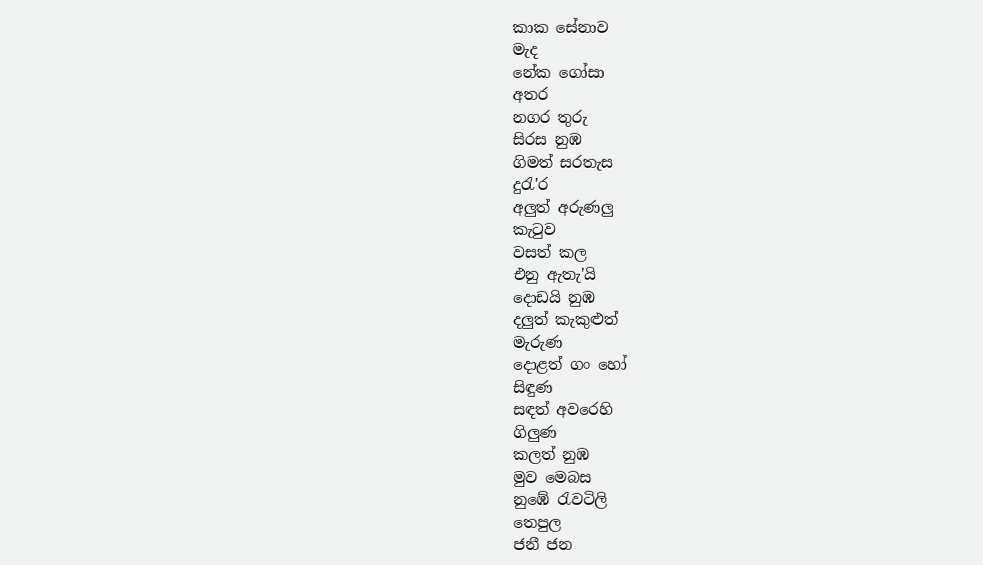කාක සේනාව
මැද
නේක ගෝසා
අතර
නගර තුරු
සිරස නුඹ
ගිමත් සරතැස
දුරැ'ර
අලුත් අරුණලු
කැටුව
වසත් කල
එනු ඇතැ'යි
දොඩයි නුඹ
දලුත් කැකුළුත්
මැරුණ
දොළත් ගං හෝ
සිඳුණ
සඳත් අවරෙහි
ගිලුණ
කලත් නුඹ
මුව මෙබස
නුඹේ රැවටිලි
තෙපුල
ජනී ජන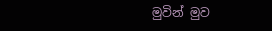මුවින් මුව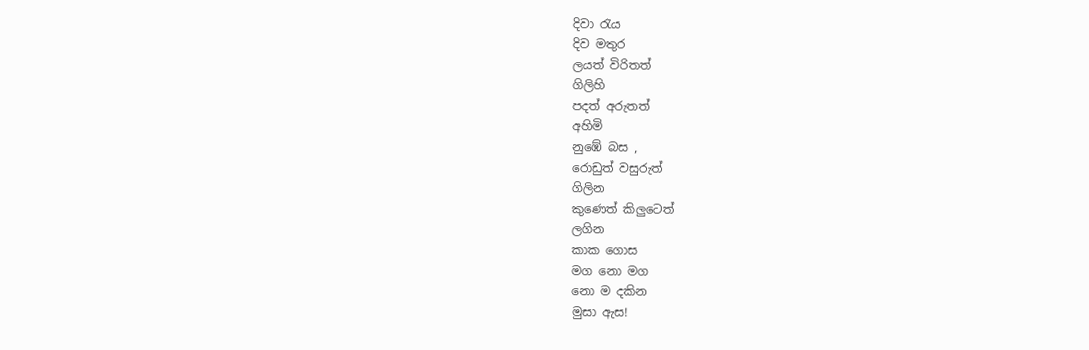දිවා රැය
දිව මතුර
ලයත් විරිතත්
ගිලිහි
පදත් අරුතත්
අහිමි
නුඹේ බස ,
රොඩුත් වසුරුත්
ගිලින
කුණෙත් කිලුටෙත්
ලගින
කාක ගොස
මග නො මග
නො ම දකින
මුසා ඇස!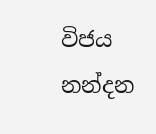විජය නන්දන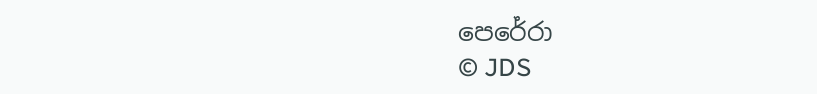පෙරේරා
© JDS